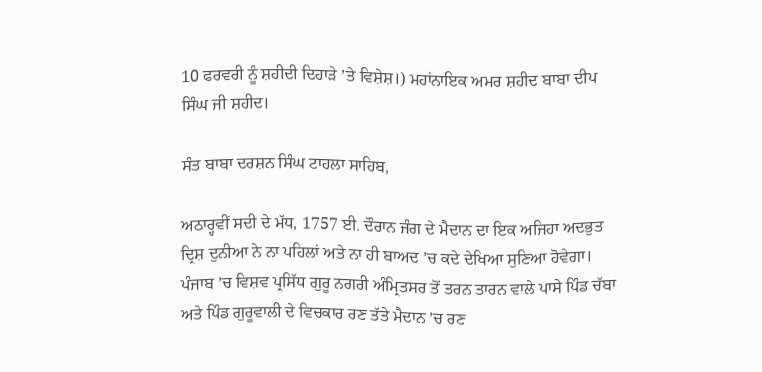10 ਫਰਵਰੀ ਨੂੰ ਸ਼ਹੀਦੀ ਦਿਹਾੜੇ ’ਤੇ ਵਿਸ਼ੇਸ਼।) ਮਹਾਂਨਾਇਕ ਅਮਰ ਸ਼ਹੀਦ ਬਾਬਾ ਦੀਪ ਸਿੰਘ ਜੀ ਸ਼ਹੀਦ।

ਸੰਤ ਬਾਬਾ ਦਰਸ਼ਨ ਸਿੰਘ ਟਾਹਲਾ ਸਾਹਿਬ,

ਅਠਾਰ੍ਹਵੀਂ ਸਦੀ ਦੇ ਮੱਧ, 1757 ਈ. ਦੌਰਾਨ ਜੰਗ ਦੇ ਮੈਦਾਨ ਦਾ ਇਕ ਅਜਿਹਾ ਅਦਭੁਤ ਦ੍ਰਿਸ਼ ਦੁਨੀਆ ਨੇ ਨਾ ਪਹਿਲਾਂ ਅਤੇ ਨਾ ਹੀ ਬਾਅਦ ’ਚ ਕਦੇ ਦੇਖਿਆ ਸੁਣਿਆ ਹੋਵੇਗਾ। ਪੰਜਾਬ ’ਚ ਵਿਸ਼ਵ ਪ੍ਰਸਿੱਧ ਗੁਰੂ ਨਗਰੀ ਅੰਮ੍ਰਿਤਸਰ ਤੋਂ ਤਰਨ ਤਾਰਨ ਵਾਲੇ ਪਾਸੇ ਪਿੰਡ ਚੱਬਾ ਅਤੇ ਪਿੰਡ ਗੁਰੂਵਾਲੀ ਦੇ ਵਿਚਕਾਰ ਰਣ ਤੱਤੇ ਮੈਦਾਨ ’ਚ ਰਣ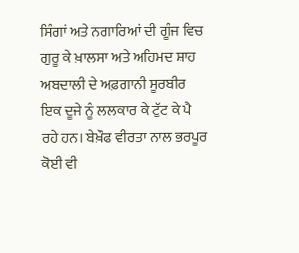ਸਿੰਗਾਂ ਅਤੇ ਨਗਾਰਿਆਂ ਦੀ ਗੂੰਜ ਵਿਚ ਗੁਰੂ ਕੇ ਖ਼ਾਲਸਾ ਅਤੇ ਅਹਿਮਦ ਸ਼ਾਹ ਅਬਦਾਲੀ ਦੇ ਅਫ਼ਗਾਨੀ ਸੂਰਬੀਰ ਇਕ ਦੂਜੇ ਨੂੰ ਲਲਕਾਰ ਕੇ ਟੁੱਟ ਕੇ ਪੈ ਰਹੇ ਹਨ। ਬੇਖ਼ੌਫ ਵੀਰਤਾ ਨਾਲ ਭਰਪੂਰ ਕੋਈ ਵੀ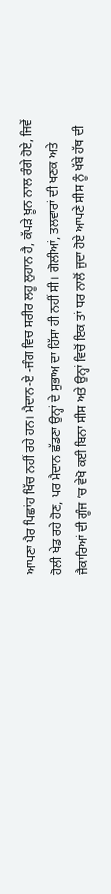ਆਪਣਾ ਪੈਰ ਪਿਛਾਂਹ ਖਿੱਚ ਨਹੀਂ ਰਹੇ ਹਨ। ਮੈਦਾਨ-ਏ -ਜੰਗ ਵਿਚ ਸਰੀਰ ਲਹੂ ਲੁਹਾਨ ਹੈ, ਕੱਪੜੇ ਖ਼ੂਨ ਨਾਲ ਰੰਗੇ ਹੋਏ, ਜਿਵੇਂ ਹੋਲੀ ਖੇਡ ਰਹੇ ਹੋਣ, ਪਰ ਮੈਦਾਨ ਛੱਡਣਾ ਉਨ੍ਹਾਂ ਦੇ ਸੁਭਾਅ ਦਾ ਹਿੱਸਾ ਹੀ ਨਹੀਂ ਸੀ। ਗੋਲੀਆਂ, ਤਲਵਾਰਾਂ ਦੀ ਖਣਕ ਅਤੇ ਜੈਕਾਰਿਆਂ ਦੀ ਗੂੰਜ ’ਚ ਵੇਖੋ ਕਈ ਬਿਨਾ ਸੀਸ ਅਤੇ ਉਨ੍ਹਾਂ ਵਿਚੋਂ ਇਕ ਤਾਂ ਧਰ ਨਾਲੋਂ ਜੁਦਾ ਹੋਏ ਆਪਣੇ ਸੀਸ ਨੂੰ ਖੱਬੇ ਹੱਥ ਦੀ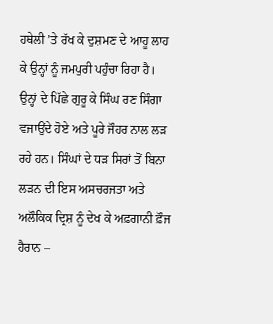ਹਥੇਲੀ ’ਤੇ ਰੱਖ ਕੇ ਦੁਸ਼ਮਣ ਦੇ ਆਹੂ ਲਾਹ ਕੇ ਉਨ੍ਹਾਂ ਨੂੰ ਜਮਪੁਰੀ ਪਹੁੰਚਾ ਰਿਹਾ ਹੈ। ਉਨ੍ਹਾਂ ਦੇ ਪਿੱਛੇ ਗੁਰੂ ਕੇ ਸਿੰਘ ਰਣ ਸਿੰਗਾ ਵਜਾਉਂਦੇ ਹੋਏ ਅਤੇ ਪੂਰੇ ਜੌਹਰ ਨਾਲ ਲੜ ਰਹੇ ਹਨ। ਸਿੰਘਾਂ ਦੇ ਧੜ ਸਿਰਾਂ ਤੋਂ ਬਿਨਾ ਲੜਨ ਦੀ ਇਸ ਅਸਚਰਜਤਾ ਅਤੇ ਅਲੌਕਿਕ ਦ੍ਰਿਸ਼ ਨੂੰ ਦੇਖ ਕੇ ਅਫ਼ਗਾਨੀ ਫ਼ੌਜ ਹੈਰਾਨ –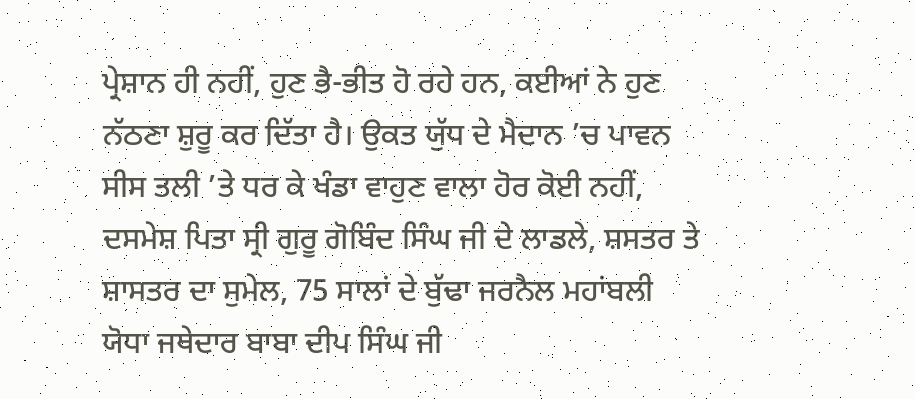ਪ੍ਰੇਸ਼ਾਨ ਹੀ ਨਹੀਂ, ਹੁਣ ਭੈ-ਭੀਤ ਹੋ ਰਹੇ ਹਨ, ਕਈਆਂ ਨੇ ਹੁਣ ਨੱਠਣਾ ਸ਼ੁਰੂ ਕਰ ਦਿੱਤਾ ਹੈ। ਉਕਤ ਯੁੱਧ ਦੇ ਮੈਦਾਨ ’ਚ ਪਾਵਨ ਸੀਸ ਤਲੀ ’ਤੇ ਧਰ ਕੇ ਖੰਡਾ ਵਾਹੁਣ ਵਾਲਾ ਹੋਰ ਕੋਈ ਨਹੀਂ, ਦਸਮੇਸ਼ ਪਿਤਾ ਸ੍ਰੀ ਗੁਰੂ ਗੋਬਿੰਦ ਸਿੰਘ ਜੀ ਦੇ ਲਾਡਲੇ, ਸ਼ਸਤਰ ਤੇ ਸ਼ਾਸਤਰ ਦਾ ਸੁਮੇਲ, 75 ਸਾਲਾਂ ਦੇ ਬੁੱਢਾ ਜਰਨੈਲ ਮਹਾਂਬਲੀ ਯੋਧਾ ਜਥੇਦਾਰ ਬਾਬਾ ਦੀਪ ਸਿੰਘ ਜੀ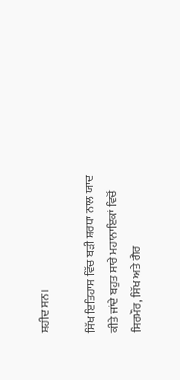ਸ਼ਹੀਦ ਸਨ।

ਸਿੱਖ ਇਤਿਹਾਸ ਵਿੱਚ ਬੜੀ ਸ਼ਰਧਾ ਨਾਲ ਯਾਦ ਕੀਤੇ ਜਾਂਦੇ ਬਹੁਤ ਸਾਰੇ ਮਹਾਨਾਇਕਾਂ ਵਿਚੋਂ ਸਿਰਮੌਰ, ਸਿੱਖ ਅਤੇ ਗੈਰ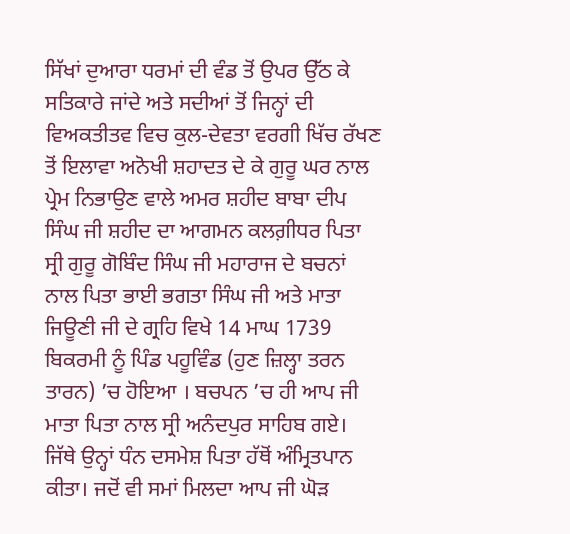ਸਿੱਖਾਂ ਦੁਆਰਾ ਧਰਮਾਂ ਦੀ ਵੰਡ ਤੋਂ ਉਪਰ ਉੱਠ ਕੇ ਸਤਿਕਾਰੇ ਜਾਂਦੇ ਅਤੇ ਸਦੀਆਂ ਤੋਂ ਜਿਨ੍ਹਾਂ ਦੀ ਵਿਅਕਤੀਤਵ ਵਿਚ ਕੁਲ-ਦੇਵਤਾ ਵਰਗੀ ਖਿੱਚ ਰੱਖਣ ਤੋਂ ਇਲਾਵਾ ਅਨੋਖੀ ਸ਼ਹਾਦਤ ਦੇ ਕੇ ਗੁਰੂ ਘਰ ਨਾਲ ਪ੍ਰੇਮ ਨਿਭਾਉਣ ਵਾਲੇ ਅਮਰ ਸ਼ਹੀਦ ਬਾਬਾ ਦੀਪ ਸਿੰਘ ਜੀ ਸ਼ਹੀਦ ਦਾ ਆਗਮਨ ਕਲਗ਼ੀਧਰ ਪਿਤਾ ਸ੍ਰੀ ਗੁਰੂ ਗੋਬਿੰਦ ਸਿੰਘ ਜੀ ਮਹਾਰਾਜ ਦੇ ਬਚਨਾਂ ਨਾਲ ਪਿਤਾ ਭਾਈ ਭਗਤਾ ਸਿੰਘ ਜੀ ਅਤੇ ਮਾਤਾ ਜਿਊਣੀ ਜੀ ਦੇ ਗ੍ਰਹਿ ਵਿਖੇ 14 ਮਾਘ 1739 ਬਿਕਰਮੀ ਨੂੰ ਪਿੰਡ ਪਹੂਵਿੰਡ (ਹੁਣ ਜ਼ਿਲ੍ਹਾ ਤਰਨ ਤਾਰਨ) ’ਚ ਹੋਇਆ । ਬਚਪਨ ’ਚ ਹੀ ਆਪ ਜੀ ਮਾਤਾ ਪਿਤਾ ਨਾਲ ਸ੍ਰੀ ਅਨੰਦਪੁਰ ਸਾਹਿਬ ਗਏ। ਜਿੱਥੇ ਉਨ੍ਹਾਂ ਧੰਨ ਦਸਮੇਸ਼ ਪਿਤਾ ਹੱਥੋਂ ਅੰਮ੍ਰਿਤਪਾਨ ਕੀਤਾ। ਜਦੋਂ ਵੀ ਸਮਾਂ ਮਿਲਦਾ ਆਪ ਜੀ ਘੋੜ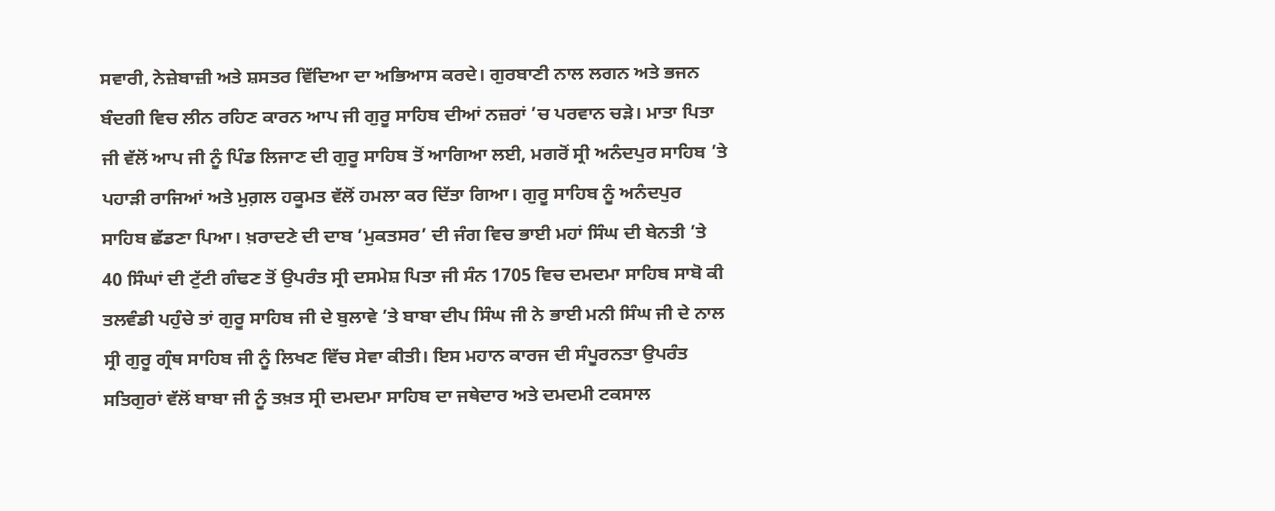ਸਵਾਰੀ, ਨੇਜ਼ੇਬਾਜ਼ੀ ਅਤੇ ਸ਼ਸਤਰ ਵਿੱਦਿਆ ਦਾ ਅਭਿਆਸ ਕਰਦੇ। ਗੁਰਬਾਣੀ ਨਾਲ ਲਗਨ ਅਤੇ ਭਜਨ ਬੰਦਗੀ ਵਿਚ ਲੀਨ ਰਹਿਣ ਕਾਰਨ ਆਪ ਜੀ ਗੁਰੂ ਸਾਹਿਬ ਦੀਆਂ ਨਜ਼ਰਾਂ ’ਚ ਪਰਵਾਨ ਚੜੇ। ਮਾਤਾ ਪਿਤਾ ਜੀ ਵੱਲੋਂ ਆਪ ਜੀ ਨੂੰ ਪਿੰਡ ਲਿਜਾਣ ਦੀ ਗੁਰੂ ਸਾਹਿਬ ਤੋਂ ਆਗਿਆ ਲਈ, ਮਗਰੋਂ ਸ੍ਰੀ ਅਨੰਦਪੁਰ ਸਾਹਿਬ ’ਤੇ ਪਹਾੜੀ ਰਾਜਿਆਂ ਅਤੇ ਮੁਗ਼ਲ ਹਕੂਮਤ ਵੱਲੋਂ ਹਮਲਾ ਕਰ ਦਿੱਤਾ ਗਿਆ। ਗੁਰੂ ਸਾਹਿਬ ਨੂੰ ਅਨੰਦਪੁਰ ਸਾਹਿਬ ਛੱਡਣਾ ਪਿਆ। ਖ਼ਰਾਦਣੇ ਦੀ ਦਾਬ ’ਮੁਕਤਸਰ’ ਦੀ ਜੰਗ ਵਿਚ ਭਾਈ ਮਹਾਂ ਸਿੰਘ ਦੀ ਬੇਨਤੀ ’ਤੇ 40 ਸਿੰਘਾਂ ਦੀ ਟੁੱਟੀ ਗੰਢਣ ਤੋਂ ਉਪਰੰਤ ਸ੍ਰੀ ਦਸਮੇਸ਼ ਪਿਤਾ ਜੀ ਸੰਨ 1705 ਵਿਚ ਦਮਦਮਾ ਸਾਹਿਬ ਸਾਬੋ ਕੀ ਤਲਵੰਡੀ ਪਹੁੰਚੇ ਤਾਂ ਗੁਰੂ ਸਾਹਿਬ ਜੀ ਦੇ ਬੁਲਾਵੇ ’ਤੇ ਬਾਬਾ ਦੀਪ ਸਿੰਘ ਜੀ ਨੇ ਭਾਈ ਮਨੀ ਸਿੰਘ ਜੀ ਦੇ ਨਾਲ ਸ੍ਰੀ ਗੁਰੂ ਗ੍ਰੰਥ ਸਾਹਿਬ ਜੀ ਨੂੰ ਲਿਖਣ ਵਿੱਚ ਸੇਵਾ ਕੀਤੀ। ਇਸ ਮਹਾਨ ਕਾਰਜ ਦੀ ਸੰਪੂਰਨਤਾ ਉਪਰੰਤ ਸਤਿਗੁਰਾਂ ਵੱਲੋਂ ਬਾਬਾ ਜੀ ਨੂੰ ਤਖ਼ਤ ਸ੍ਰੀ ਦਮਦਮਾ ਸਾਹਿਬ ਦਾ ਜਥੇਦਾਰ ਅਤੇ ਦਮਦਮੀ ਟਕਸਾਲ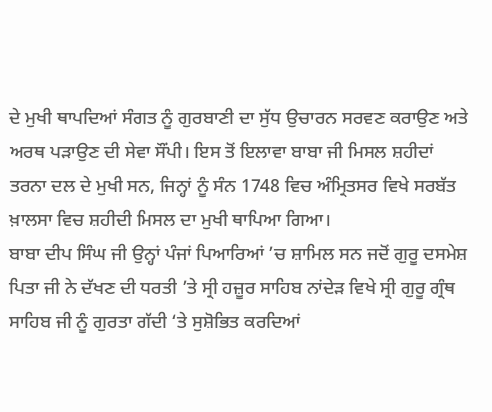ਦੇ ਮੁਖੀ ਥਾਪਦਿਆਂ ਸੰਗਤ ਨੂੰ ਗੁਰਬਾਣੀ ਦਾ ਸੁੱਧ ਉਚਾਰਨ ਸਰਵਣ ਕਰਾਉਣ ਅਤੇ ਅਰਥ ਪੜਾਉਣ ਦੀ ਸੇਵਾ ਸੌਂਪੀ। ਇਸ ਤੋਂ ਇਲਾਵਾ ਬਾਬਾ ਜੀ ਮਿਸਲ ਸ਼ਹੀਦਾਂ ਤਰਨਾ ਦਲ ਦੇ ਮੁਖੀ ਸਨ, ਜਿਨ੍ਹਾਂ ਨੂੰ ਸੰਨ 1748 ਵਿਚ ਅੰਮ੍ਰਿਤਸਰ ਵਿਖੇ ਸਰਬੱਤ ਖ਼ਾਲਸਾ ਵਿਚ ਸ਼ਹੀਦੀ ਮਿਸਲ ਦਾ ਮੁਖੀ ਥਾਪਿਆ ਗਿਆ।
ਬਾਬਾ ਦੀਪ ਸਿੰਘ ਜੀ ਉਨ੍ਹਾਂ ਪੰਜਾਂ ਪਿਆਰਿਆਂ ’ਚ ਸ਼ਾਮਿਲ ਸਨ ਜਦੋਂ ਗੁਰੂ ਦਸਮੇਸ਼ ਪਿਤਾ ਜੀ ਨੇ ਦੱਖਣ ਦੀ ਧਰਤੀ ’ਤੇ ਸ੍ਰੀ ਹਜ਼ੂਰ ਸਾਹਿਬ ਨਾਂਦੇੜ ਵਿਖੇ ਸ੍ਰੀ ਗੁਰੂ ਗ੍ਰੰਥ ਸਾਹਿਬ ਜੀ ਨੂੰ ਗੁਰਤਾ ਗੱਦੀ ‘ਤੇ ਸੁਸ਼ੋਭਿਤ ਕਰਦਿਆਂ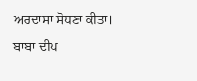ਅਰਦਾਸਾ ਸੋਧਣਾ ਕੀਤਾ।
ਬਾਬਾ ਦੀਪ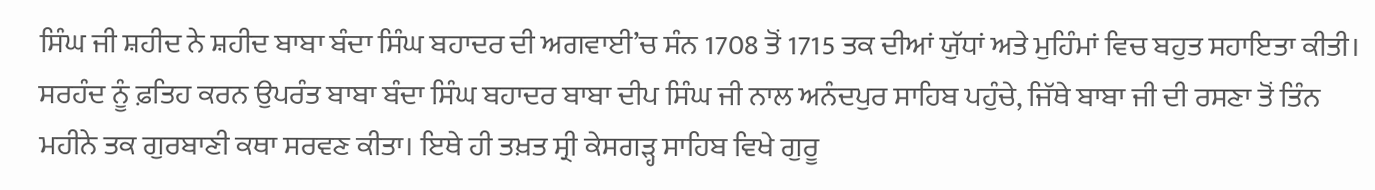ਸਿੰਘ ਜੀ ਸ਼ਹੀਦ ਨੇ ਸ਼ਹੀਦ ਬਾਬਾ ਬੰਦਾ ਸਿੰਘ ਬਹਾਦਰ ਦੀ ਅਗਵਾਈ’ਚ ਸੰਨ 1708 ਤੋਂ 1715 ਤਕ ਦੀਆਂ ਯੁੱਧਾਂ ਅਤੇ ਮੁਹਿੰਮਾਂ ਵਿਚ ਬਹੁਤ ਸਹਾਇਤਾ ਕੀਤੀ। ਸਰਹੰਦ ਨੂੰ ਫ਼ਤਿਹ ਕਰਨ ਉਪਰੰਤ ਬਾਬਾ ਬੰਦਾ ਸਿੰਘ ਬਹਾਦਰ ਬਾਬਾ ਦੀਪ ਸਿੰਘ ਜੀ ਨਾਲ ਅਨੰਦਪੁਰ ਸਾਹਿਬ ਪਹੁੰਚੇ, ਜਿੱਥੇ ਬਾਬਾ ਜੀ ਦੀ ਰਸਣਾ ਤੋਂ ਤਿੰਨ ਮਹੀਨੇ ਤਕ ਗੁਰਬਾਣੀ ਕਥਾ ਸਰਵਣ ਕੀਤਾ। ਇਥੇ ਹੀ ਤਖ਼ਤ ਸ੍ਰੀ ਕੇਸਗੜ੍ਹ ਸਾਹਿਬ ਵਿਖੇ ਗੁਰੂ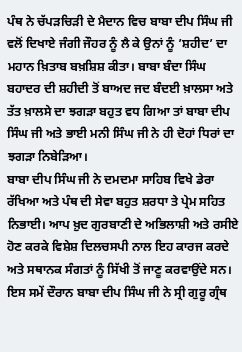ਪੰਥ ਨੇ ਚੱਪੜਚਿੜੀ ਦੇ ਮੈਦਾਨ ਵਿਚ ਬਾਬਾ ਦੀਪ ਸਿੰਘ ਜੀ ਵਲੋਂ ਦਿਖਾਏ ਜੰਗੀ ਜੌਹਰ ਨੂੰ ਲੈ ਕੇ ਉਨਾਂ ਨੂੰ ’ਸ਼ਹੀਦ’ ਦਾ ਮਹਾਨ ਖ਼ਿਤਾਬ ਬਖ਼ਸ਼ਿਸ਼ ਕੀਤਾ। ਬਾਬਾ ਬੰਦਾ ਸਿੰਘ ਬਹਾਦਰ ਦੀ ਸ਼ਹੀਦੀ ਤੋਂ ਬਾਅਦ ਜਦ ਬੰਦਈ ਖ਼ਾਲਸਾ ਅਤੇ ਤੱਤ ਖ਼ਾਲਸੇ ਦਾ ਝਗੜਾ ਬਹੁਤ ਵਧ ਗਿਆ ਤਾਂ ਬਾਬਾ ਦੀਪ ਸਿੰਘ ਜੀ ਅਤੇ ਭਾਈ ਮਨੀ ਸਿੰਘ ਜੀ ਨੇ ਹੀ ਦੋਹਾਂ ਧਿਰਾਂ ਦਾ ਝਗੜਾ ਨਿਬੇੜਿਆ।
ਬਾਬਾ ਦੀਪ ਸਿੰਘ ਜੀ ਨੇ ਦਮਦਮਾ ਸਾਹਿਬ ਵਿਖੇ ਡੇਰਾ ਰੱਖਿਆ ਅਤੇ ਪੰਥ ਦੀ ਸੇਵਾ ਬਹੁਤ ਸ਼ਰਧਾ ਤੇ ਪ੍ਰੇਮ ਸਹਿਤ ਨਿਭਾਈ। ਆਪ ਖ਼ੁਦ ਗੁਰਬਾਣੀ ਦੇ ਅਭਿਲਾਸ਼ੀ ਅਤੇ ਰਸੀਏ ਹੋਣ ਕਰਕੇ ਵਿਸ਼ੇਸ਼ ਦਿਲਚਸਪੀ ਨਾਲ ਇਹ ਕਾਰਜ ਕਰਦੇ ਅਤੇ ਸਥਾਨਕ ਸੰਗਤਾਂ ਨੂੰ ਸਿੱਖੀ ਤੋਂ ਜਾਣੂ ਕਰਵਾਉਂਦੇ ਸਨ। ਇਸ ਸਮੇਂ ਦੌਰਾਨ ਬਾਬਾ ਦੀਪ ਸਿੰਘ ਜੀ ਨੇ ਸ੍ਰੀ ਗੁਰੂ ਗ੍ਰੰਥ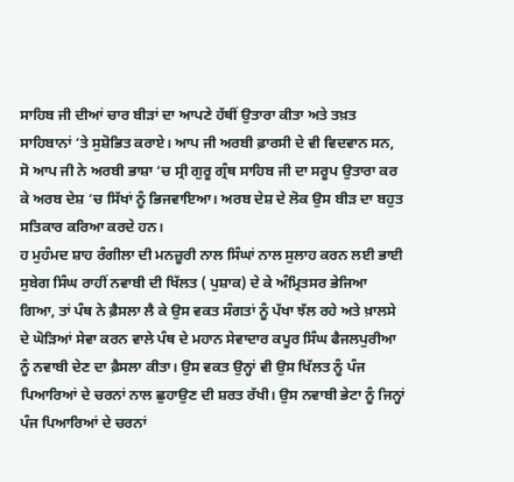ਸਾਹਿਬ ਜੀ ਦੀਆਂ ਚਾਰ ਬੀੜਾਂ ਦਾ ਆਪਣੇ ਹੱਥੀਂ ਉਤਾਰਾ ਕੀਤਾ ਅਤੇ ਤਖ਼ਤ ਸਾਹਿਬਾਨਾਂ ‘ਤੇ ਸੁਸ਼ੋਭਿਤ ਕਰਾਏ। ਆਪ ਜੀ ਅਰਬੀ ਫ਼ਾਰਸੀ ਦੇ ਵੀ ਵਿਦਵਾਨ ਸਨ, ਸੋ ਆਪ ਜੀ ਨੇ ਅਰਬੀ ਭਾਸ਼ਾ ‘ਚ ਸ੍ਰੀ ਗੁਰੂ ਗ੍ਰੰਥ ਸਾਹਿਬ ਜੀ ਦਾ ਸਰੂਪ ਉਤਾਰਾ ਕਰ ਕੇ ਅਰਬ ਦੇਸ਼ ‘ਚ ਸਿੱਖਾਂ ਨੂੰ ਭਿਜਵਾਇਆ। ਅਰਬ ਦੇਸ਼ ਦੇ ਲੋਕ ਉਸ ਬੀੜ ਦਾ ਬਹੁਤ ਸਤਿਕਾਰ ਕਰਿਆ ਕਰਦੇ ਹਨ।
ਹ ਮੁਹੰਮਦ ਸ਼ਾਹ ਰੰਗੀਲਾ ਦੀ ਮਨਜ਼ੂਰੀ ਨਾਲ ਸਿੰਘਾਂ ਨਾਲ ਸੁਲਾਹ ਕਰਨ ਲਈ ਭਾਈ ਸੁਬੇਗ ਸਿੰਘ ਰਾਹੀਂ ਨਵਾਬੀ ਦੀ ਖਿੱਲਤ ( ਪੁਸ਼ਾਕ) ਦੇ ਕੇ ਅੰਮ੍ਰਿਤਸਰ ਭੇਜਿਆ ਗਿਆ, ਤਾਂ ਪੰਥ ਨੇ ਫ਼ੈਸਲਾ ਲੈ ਕੇ ਉਸ ਵਕਤ ਸੰਗਤਾਂ ਨੂੰ ਪੱਖਾ ਝੱਲ ਰਹੇ ਅਤੇ ਖ਼ਾਲਸੇ ਦੇ ਘੋੜਿਆਂ ਸੇਵਾ ਕਰਨ ਵਾਲੇ ਪੰਥ ਦੇ ਮਹਾਨ ਸੇਵਾਦਾਰ ਕਪੂਰ ਸਿੰਘ ਫੈਜਲਪੁਰੀਆ ਨੂੰ ਨਵਾਬੀ ਦੇਣ ਦਾ ਫ਼ੈਸਲਾ ਕੀਤਾ। ਉਸ ਵਕਤ ਉਨ੍ਹਾਂ ਵੀ ਉਸ ਖਿੱਲਤ ਨੂੰ ਪੰਜ ਪਿਆਰਿਆਂ ਦੇ ਚਰਨਾਂ ਨਾਲ ਛੁਹਾਉਣ ਦੀ ਸ਼ਰਤ ਰੱਖੀ। ਉਸ ਨਵਾਬੀ ਭੇਟਾ ਨੂੰ ਜਿਨ੍ਹਾਂ ਪੰਜ ਪਿਆਰਿਆਂ ਦੇ ਚਰਨਾਂ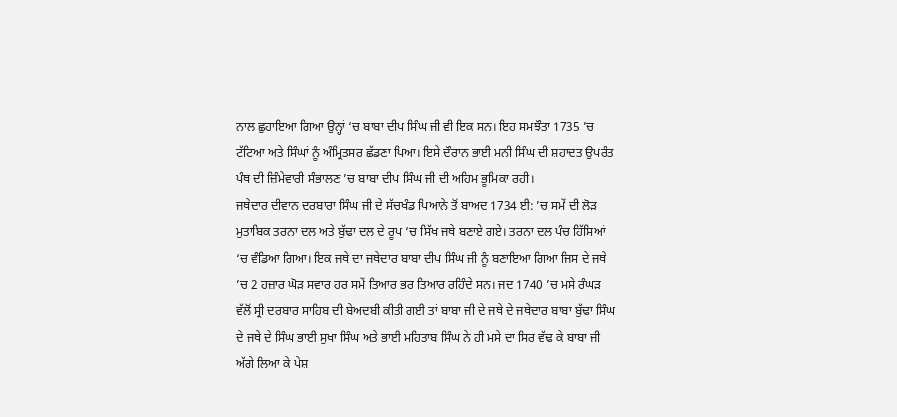ਨਾਲ ਛੁਹਾਇਆ ਗਿਆ ਉਨ੍ਹਾਂ ‘ਚ ਬਾਬਾ ਦੀਪ ਸਿੰਘ ਜੀ ਵੀ ਇਕ ਸਨ। ਇਹ ਸਮਝੌਤਾ 1735 ’ਚ ਟੱਟਿਆ ਅਤੇ ਸਿੰਘਾਂ ਨੂੰ ਅੰਮ੍ਰਿਤਸਰ ਛੱਡਣਾ ਪਿਆ। ਇਸੇ ਦੌਰਾਨ ਭਾਈ ਮਨੀ ਸਿੰਘ ਦੀ ਸ਼ਹਾਦਤ ਉਪਰੰਤ ਪੰਥ ਦੀ ਜ਼ਿੰਮੇਵਾਰੀ ਸੰਭਾਲਣ ’ਚ ਬਾਬਾ ਦੀਪ ਸਿੰਘ ਜੀ ਦੀ ਅਹਿਮ ਭੂਮਿਕਾ ਰਹੀ।
ਜਥੇਦਾਰ ਦੀਵਾਨ ਦਰਬਾਰਾ ਸਿੰਘ ਜੀ ਦੇ ਸੱਚਖੰਡ ਪਿਆਨੇ ਤੋਂ ਬਾਅਦ 1734 ਈ: ’ਚ ਸਮੇਂ ਦੀ ਲੋੜ ਮੁਤਾਬਿਕ ਤਰਨਾ ਦਲ ਅਤੇ ਬੁੱਢਾ ਦਲ ਦੇ ਰੂਪ ‘ਚ ਸਿੱਖ ਜਥੇ ਬਣਾਏ ਗਏ। ਤਰਨਾ ਦਲ ਪੰਚ ਹਿੱਸਿਆਂ ‘ਚ ਵੰਡਿਆ ਗਿਆ। ਇਕ ਜਥੇ ਦਾ ਜਥੇਦਾਰ ਬਾਬਾ ਦੀਪ ਸਿੰਘ ਜੀ ਨੂੰ ਬਣਾਇਆ ਗਿਆ ਜਿਸ ਦੇ ਜਥੇ ’ਚ 2 ਹਜ਼ਾਰ ਘੋੜ ਸਵਾਰ ਹਰ ਸਮੇਂ ਤਿਆਰ ਭਰ ਤਿਆਰ ਰਹਿੰਦੇ ਸਨ। ਜਦ 1740 ’ਚ ਮਸੇ ਰੰਘੜ ਵੱਲੋਂ ਸ੍ਰੀ ਦਰਬਾਰ ਸਾਹਿਬ ਦੀ ਬੇਅਦਬੀ ਕੀਤੀ ਗਈ ਤਾਂ ਬਾਬਾ ਜੀ ਦੇ ਜਥੇ ਦੇ ਜਥੇਦਾਰ ਬਾਬਾ ਬੁੱਢਾ ਸਿੰਘ ਦੇ ਜਥੇ ਦੇ ਸਿੰਘ ਭਾਈ ਸੁਖਾ ਸਿੰਘ ਅਤੇ ਭਾਈ ਮਹਿਤਾਬ ਸਿੰਘ ਨੇ ਹੀ ਮਸੇ ਦਾ ਸਿਰ ਵੱਢ ਕੇ ਬਾਬਾ ਜੀ ਅੱਗੇ ਲਿਆ ਕੇ ਪੇਸ਼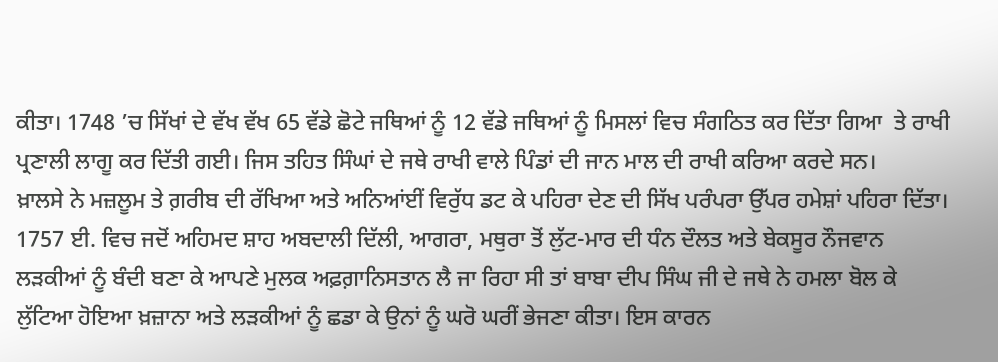ਕੀਤਾ। 1748 ’ਚ ਸਿੱਖਾਂ ਦੇ ਵੱਖ ਵੱਖ 65 ਵੱਡੇ ਛੋਟੇ ਜਥਿਆਂ ਨੂੰ 12 ਵੱਡੇ ਜਥਿਆਂ ਨੂੰ ਮਿਸਲਾਂ ਵਿਚ ਸੰਗਠਿਤ ਕਰ ਦਿੱਤਾ ਗਿਆ  ਤੇ ਰਾਖੀ ਪ੍ਰਣਾਲੀ ਲਾਗੂ ਕਰ ਦਿੱਤੀ ਗਈ। ਜਿਸ ਤਹਿਤ ਸਿੰਘਾਂ ਦੇ ਜਥੇ ਰਾਖੀ ਵਾਲੇ ਪਿੰਡਾਂ ਦੀ ਜਾਨ ਮਾਲ ਦੀ ਰਾਖੀ ਕਰਿਆ ਕਰਦੇ ਸਨ।
ਖ਼ਾਲਸੇ ਨੇ ਮਜ਼ਲੂਮ ਤੇ ਗ਼ਰੀਬ ਦੀ ਰੱਖਿਆ ਅਤੇ ਅਨਿਆਂਈਂ ਵਿਰੁੱਧ ਡਟ ਕੇ ਪਹਿਰਾ ਦੇਣ ਦੀ ਸਿੱਖ ਪਰੰਪਰਾ ਉੱਪਰ ਹਮੇਸ਼ਾਂ ਪਹਿਰਾ ਦਿੱਤਾ। 1757 ਈ. ਵਿਚ ਜਦੋਂ ਅਹਿਮਦ ਸ਼ਾਹ ਅਬਦਾਲੀ ਦਿੱਲੀ, ਆਗਰਾ, ਮਥੁਰਾ ਤੋਂ ਲੁੱਟ-ਮਾਰ ਦੀ ਧੰਨ ਦੌਲਤ ਅਤੇ ਬੇਕਸੂਰ ਨੌਜਵਾਨ ਲੜਕੀਆਂ ਨੂੰ ਬੰਦੀ ਬਣਾ ਕੇ ਆਪਣੇ ਮੁਲਕ ਅਫ਼ਗ਼ਾਨਿਸਤਾਨ ਲੈ ਜਾ ਰਿਹਾ ਸੀ ਤਾਂ ਬਾਬਾ ਦੀਪ ਸਿੰਘ ਜੀ ਦੇ ਜਥੇ ਨੇ ਹਮਲਾ ਬੋਲ ਕੇ ਲੁੱਟਿਆ ਹੋਇਆ ਖ਼ਜ਼ਾਨਾ ਅਤੇ ਲੜਕੀਆਂ ਨੂੰ ਛਡਾ ਕੇ ਉਨਾਂ ਨੂੰ ਘਰੋ ਘਰੀਂ ਭੇਜਣਾ ਕੀਤਾ। ਇਸ ਕਾਰਨ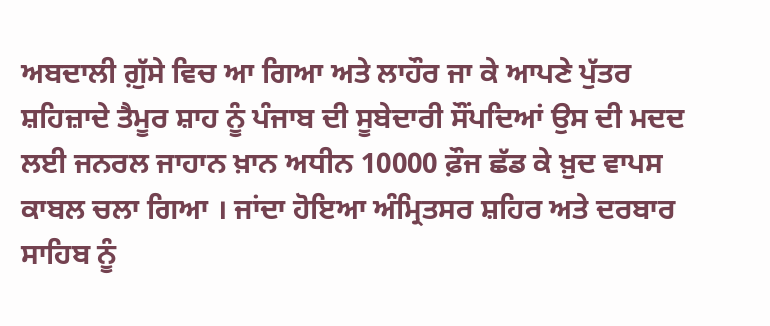ਅਬਦਾਲੀ ਗ਼ੁੱਸੇ ਵਿਚ ਆ ਗਿਆ ਅਤੇ ਲਾਹੌਰ ਜਾ ਕੇ ਆਪਣੇ ਪੁੱਤਰ ਸ਼ਹਿਜ਼ਾਦੇ ਤੈਮੂਰ ਸ਼ਾਹ ਨੂੰ ਪੰਜਾਬ ਦੀ ਸੂਬੇਦਾਰੀ ਸੌਂਪਦਿਆਂ ਉਸ ਦੀ ਮਦਦ ਲਈ ਜਨਰਲ ਜਾਹਾਨ ਖ਼ਾਨ ਅਧੀਨ 10000 ਫ਼ੌਜ ਛੱਡ ਕੇ ਖ਼ੁਦ ਵਾਪਸ ਕਾਬਲ ਚਲਾ ਗਿਆ । ਜਾਂਦਾ ਹੋਇਆ ਅੰਮ੍ਰਿਤਸਰ ਸ਼ਹਿਰ ਅਤੇ ਦਰਬਾਰ ਸਾਹਿਬ ਨੂੰ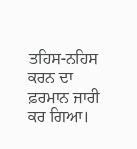ਤਹਿਸ-ਨਹਿਸ ਕਰਨ ਦਾ ਫ਼ਰਮਾਨ ਜਾਰੀ ਕਰ ਗਿਆ।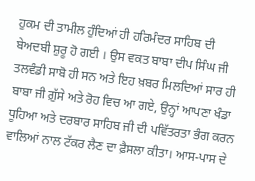ਹੁਕਮ ਦੀ ਤਾਮੀਲ ਹੁੰਦਿਆਂ ਹੀ ਹਰਿਮੰਦਰ ਸਾਹਿਬ ਦੀ ਬੇਅਦਬੀ ਸ਼ੁਰੂ ਹੋ ਗਈ । ਉਸ ਵਕਤ ਬਾਬਾ ਦੀਪ ਸਿੰਘ ਜੀ ਤਲਵੰਡੀ ਸਾਬੋ ਹੀ ਸਨ ਅਤੇ ਇਹ ਖ਼ਬਰ ਮਿਲਦਿਆਂ ਸਾਰ ਹੀ ਬਾਬਾ ਜੀ ਗ਼ੁੱਸੇ ਅਤੇ ਰੋਹ ਵਿਚ ਆ ਗਏ, ਉਨ੍ਹਾਂ ਆਪਣਾ ਖੰਡਾ ਧੂਹਿਆ ਅਤੇ ਦਰਬਾਰ ਸਾਹਿਬ ਜੀ ਦੀ ਪਵਿੱਤਰਤਾ ਭੰਗ ਕਰਨ ਵਾਲਿਆਂ ਨਾਲ ਟੱਕਰ ਲੈਣ ਦਾ ਫ਼ੈਸਲਾ ਕੀਤਾ। ਆਸ-ਪਾਸ ਦੇ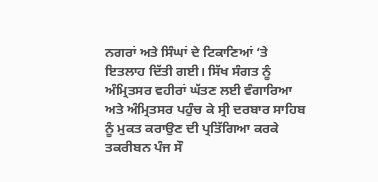ਨਗਰਾਂ ਅਤੇ ਸਿੰਘਾਂ ਦੇ ਟਿਕਾਣਿਆਂ ‘ਤੇ ਇਤਲਾਹ ਦਿੱਤੀ ਗਈ। ਸਿੱਖ ਸੰਗਤ ਨੂੰ ਅੰਮ੍ਰਿਤਸਰ ਵਹੀਰਾਂ ਘੱਤਣ ਲਈ ਵੰਗਾਰਿਆ ਅਤੇ ਅੰਮ੍ਰਿਤਸਰ ਪਹੁੰਚ ਕੇ ਸ੍ਰੀ ਦਰਬਾਰ ਸਾਹਿਬ ਨੂੰ ਮੁਕਤ ਕਰਾਉਣ ਦੀ ਪ੍ਰਤਿੱਗਿਆ ਕਰਕੇ ਤਕਰੀਬਨ ਪੰਜ ਸੌ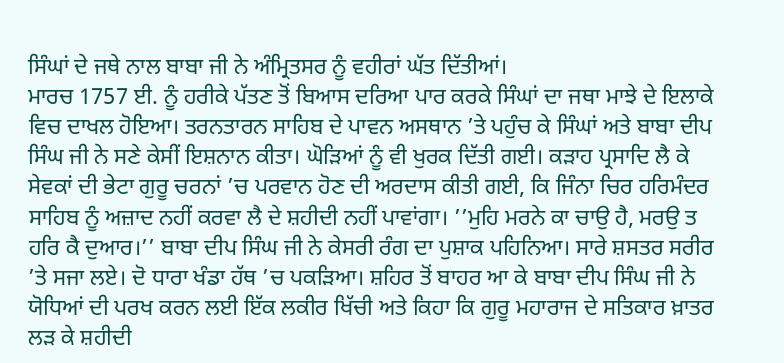ਸਿੰਘਾਂ ਦੇ ਜਥੇ ਨਾਲ ਬਾਬਾ ਜੀ ਨੇ ਅੰਮ੍ਰਿਤਸਰ ਨੂੰ ਵਹੀਰਾਂ ਘੱਤ ਦਿੱਤੀਆਂ।
ਮਾਰਚ 1757 ਈ. ਨੂੰ ਹਰੀਕੇ ਪੱਤਣ ਤੋਂ ਬਿਆਸ ਦਰਿਆ ਪਾਰ ਕਰਕੇ ਸਿੰਘਾਂ ਦਾ ਜਥਾ ਮਾਝੇ ਦੇ ਇਲਾਕੇ ਵਿਚ ਦਾਖਲ ਹੋਇਆ। ਤਰਨਤਾਰਨ ਸਾਹਿਬ ਦੇ ਪਾਵਨ ਅਸਥਾਨ ’ਤੇ ਪਹੁੰਚ ਕੇ ਸਿੰਘਾਂ ਅਤੇ ਬਾਬਾ ਦੀਪ ਸਿੰਘ ਜੀ ਨੇ ਸਣੇ ਕੇਸੀਂ ਇਸ਼ਨਾਨ ਕੀਤਾ। ਘੋੜਿਆਂ ਨੂੰ ਵੀ ਖੁਰਕ ਦਿੱਤੀ ਗਈ। ਕੜਾਹ ਪ੍ਰਸਾਦਿ ਲੈ ਕੇ ਸੇਵਕਾਂ ਦੀ ਭੇਟਾ ਗੁਰੂ ਚਰਨਾਂ ’ਚ ਪਰਵਾਨ ਹੋਣ ਦੀ ਅਰਦਾਸ ਕੀਤੀ ਗਈ, ਕਿ ਜਿੰਨਾ ਚਿਰ ਹਰਿਮੰਦਰ ਸਾਹਿਬ ਨੂੰ ਅਜ਼ਾਦ ਨਹੀਂ ਕਰਵਾ ਲੈ ਦੇ ਸ਼ਹੀਦੀ ਨਹੀਂ ਪਾਵਾਂਗਾ। ’’ਮੁਹਿ ਮਰਨੇ ਕਾ ਚਾਉ ਹੈ, ਮਰਉ ਤ ਹਰਿ ਕੈ ਦੁਆਰ।’’ ਬਾਬਾ ਦੀਪ ਸਿੰਘ ਜੀ ਨੇ ਕੇਸਰੀ ਰੰਗ ਦਾ ਪੁਸ਼ਾਕ ਪਹਿਨਿਆ। ਸਾਰੇ ਸ਼ਸਤਰ ਸਰੀਰ ’ਤੇ ਸਜਾ ਲਏ। ਦੋ ਧਾਰਾ ਖੰਡਾ ਹੱਥ ’ਚ ਪਕੜਿਆ। ਸ਼ਹਿਰ ਤੋਂ ਬਾਹਰ ਆ ਕੇ ਬਾਬਾ ਦੀਪ ਸਿੰਘ ਜੀ ਨੇ ਯੋਧਿਆਂ ਦੀ ਪਰਖ ਕਰਨ ਲਈ ਇੱਕ ਲਕੀਰ ਖਿੱਚੀ ਅਤੇ ਕਿਹਾ ਕਿ ਗੁਰੂ ਮਹਾਰਾਜ ਦੇ ਸਤਿਕਾਰ ਖ਼ਾਤਰ ਲੜ ਕੇ ਸ਼ਹੀਦੀ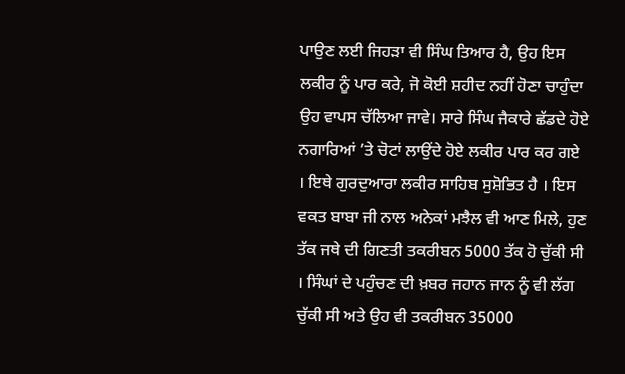ਪਾਉਣ ਲਈ ਜਿਹੜਾ ਵੀ ਸਿੰਘ ਤਿਆਰ ਹੈ, ਉਹ ਇਸ ਲਕੀਰ ਨੂੰ ਪਾਰ ਕਰੇ, ਜੋ ਕੋਈ ਸ਼ਹੀਦ ਨਹੀਂ ਹੋਣਾ ਚਾਹੁੰਦਾ ਉਹ ਵਾਪਸ ਚੱਲਿਆ ਜਾਵੇ। ਸਾਰੇ ਸਿੰਘ ਜੈਕਾਰੇ ਛੱਡਦੇ ਹੋਏ ਨਗਾਰਿਆਂ ’ਤੇ ਚੋਟਾਂ ਲਾਉਂਦੇ ਹੋਏ ਲਕੀਰ ਪਾਰ ਕਰ ਗਏ । ਇਥੇ ਗੁਰਦੁਆਰਾ ਲਕੀਰ ਸਾਹਿਬ ਸੁਸ਼ੋਭਿਤ ਹੈ । ਇਸ ਵਕਤ ਬਾਬਾ ਜੀ ਨਾਲ ਅਨੇਕਾਂ ਮਝੈਲ ਵੀ ਆਣ ਮਿਲੇ, ਹੁਣ ਤੱਕ ਜਥੇ ਦੀ ਗਿਣਤੀ ਤਕਰੀਬਨ 5000 ਤੱਕ ਹੋ ਚੁੱਕੀ ਸੀ । ਸਿੰਘਾਂ ਦੇ ਪਹੁੰਚਣ ਦੀ ਖ਼ਬਰ ਜਹਾਨ ਜਾਨ ਨੂੰ ਵੀ ਲੱਗ ਚੁੱਕੀ ਸੀ ਅਤੇ ਉਹ ਵੀ ਤਕਰੀਬਨ 35000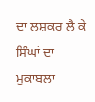ਦਾ ਲਸ਼ਕਰ ਲੈ ਕੇ ਸਿੰਘਾਂ ਦਾ ਮੁਕਾਬਲਾ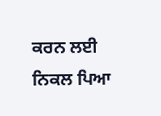ਕਰਨ ਲਈ ਨਿਕਲ ਪਿਆ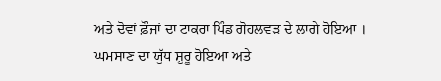ਅਤੇ ਦੋਵਾਂ ਫ਼ੌਜਾਂ ਦਾ ਟਾਕਰਾ ਪਿੰਡ ਗੋਹਲਵੜ ਦੇ ਲਾਗੇ ਹੋਇਆ ।
ਘਮਸਾਣ ਦਾ ਯੁੱਧ ਸ਼ੁਰੂ ਹੋਇਆ ਅਤੇ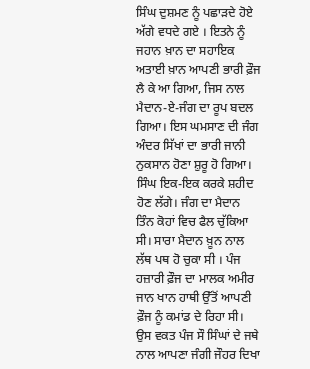ਸਿੰਘ ਦੁਸ਼ਮਣ ਨੂੰ ਪਛਾੜਦੇ ਹੋਏ ਅੱਗੇ ਵਧਦੇ ਗਏ । ਇਤਨੇ ਨੂੰ ਜਹਾਨ ਖ਼ਾਨ ਦਾ ਸਹਾਇਕ ਅਤਾਈ ਖ਼ਾਨ ਆਪਣੀ ਭਾਰੀ ਫ਼ੌਜ ਲੈ ਕੇ ਆ ਗਿਆ, ਜਿਸ ਨਾਲ ਮੈਦਾਨ-ਏ-ਜੰਗ ਦਾ ਰੂਪ ਬਦਲ ਗਿਆ। ਇਸ ਘਮਸਾਣ ਦੀ ਜੰਗ ਅੰਦਰ ਸਿੱਖਾਂ ਦਾ ਭਾਰੀ ਜਾਨੀ ਨੁਕਸਾਨ ਹੋਣਾ ਸ਼ੁਰੂ ਹੋ ਗਿਆ। ਸਿੰਘ ਇਕ-ਇਕ ਕਰਕੇ ਸ਼ਹੀਦ ਹੋਣ ਲੱਗੇ। ਜੰਗ ਦਾ ਮੈਦਾਨ ਤਿੰਨ ਕੋਹਾਂ ਵਿਚ ਫੈਲ ਚੁੱਕਿਆ ਸੀ। ਸਾਰਾ ਮੈਦਾਨ ਖ਼ੂਨ ਨਾਲ ਲੱਥ ਪਥ ਹੋ ਚੁਕਾ ਸੀ । ਪੰਜ ਹਜ਼ਾਰੀ ਫ਼ੌਜ ਦਾ ਮਾਲਕ ਅਮੀਰ ਜਾਨ ਖਾਨ ਹਾਥੀ ਉੱਤੋਂ ਆਪਣੀ ਫ਼ੌਜ ਨੂੰ ਕਮਾਂਡ ਦੇ ਰਿਹਾ ਸੀ। ਉਸ ਵਕਤ ਪੰਜ ਸੌ ਸਿੰਘਾਂ ਦੇ ਜਥੇ ਨਾਲ ਆਪਣਾ ਜੰਗੀ ਜੌਹਰ ਦਿਖਾ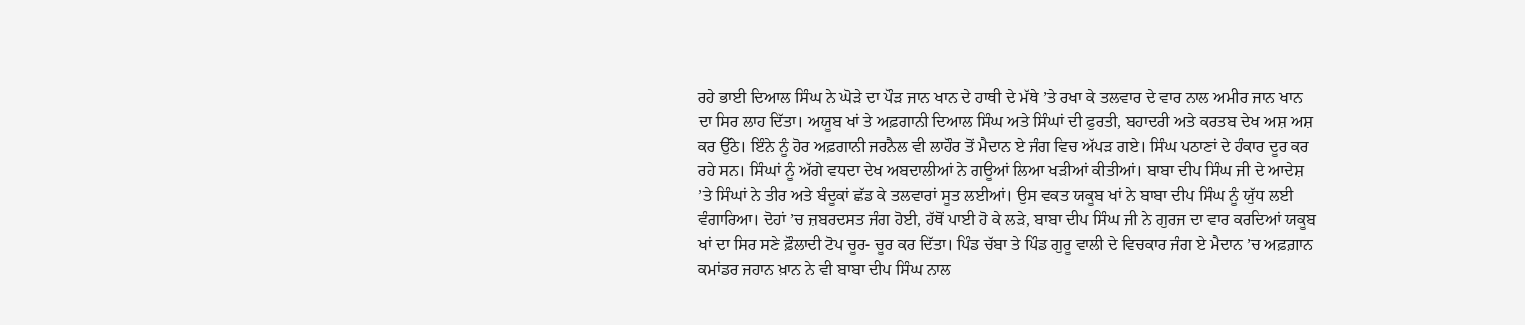ਰਹੇ ਭਾਈ ਦਿਆਲ ਸਿੰਘ ਨੇ ਘੋੜੇ ਦਾ ਪੌੜ ਜਾਨ ਖਾਨ ਦੇ ਹਾਥੀ ਦੇ ਮੱਥੇ ’ਤੇ ਰਖਾ ਕੇ ਤਲਵਾਰ ਦੇ ਵਾਰ ਨਾਲ ਅਮੀਰ ਜਾਨ ਖਾਨ ਦਾ ਸਿਰ ਲਾਹ ਦਿੱਤਾ। ਅਯੂਬ ਖਾਂ ਤੇ ਅਫ਼ਗਾਨੀ ਦਿਆਲ ਸਿੰਘ ਅਤੇ ਸਿੰਘਾਂ ਦੀ ਫੁਰਤੀ, ਬਹਾਦਰੀ ਅਤੇ ਕਰਤਬ ਦੇਖ ਅਸ਼ ਅਸ਼ ਕਰ ਉੱਠੇ। ਇੰਨੇ ਨੂੰ ਹੋਰ ਅਫ਼ਗਾਨੀ ਜਰਨੈਲ ਵੀ ਲਾਹੌਰ ਤੋਂ ਮੈਦਾਨ ਏ ਜੰਗ ਵਿਚ ਅੱਪੜ ਗਏ। ਸਿੰਘ ਪਠਾਣਾਂ ਦੇ ਹੰਕਾਰ ਦੂਰ ਕਰ ਰਹੇ ਸਨ। ਸਿੰਘਾਂ ਨੂੰ ਅੱਗੇ ਵਧਦਾ ਦੇਖ ਅਬਦਾਲੀਆਂ ਨੇ ਗਊਆਂ ਲਿਆ ਖੜੀਆਂ ਕੀਤੀਆਂ। ਬਾਬਾ ਦੀਪ ਸਿੰਘ ਜੀ ਦੇ ਆਦੇਸ਼ ’ਤੇ ਸਿੰਘਾਂ ਨੇ ਤੀਰ ਅਤੇ ਬੰਦੂਕਾਂ ਛੱਡ ਕੇ ਤਲਵਾਰਾਂ ਸੂਤ ਲਈਆਂ। ਉਸ ਵਕਤ ਯਕੂਬ ਖਾਂ ਨੇ ਬਾਬਾ ਦੀਪ ਸਿੰਘ ਨੂੰ ਯੁੱਧ ਲਈ ਵੰਗਾਰਿਆ। ਦੋਹਾਂ ’ਚ ਜ਼ਬਰਦਸਤ ਜੰਗ ਹੋਈ, ਹੱਥੋਂ ਪਾਈ ਹੋ ਕੇ ਲੜੇ, ਬਾਬਾ ਦੀਪ ਸਿੰਘ ਜੀ ਨੇ ਗੁਰਜ ਦਾ ਵਾਰ ਕਰਦਿਆਂ ਯਕੂਬ ਖਾਂ ਦਾ ਸਿਰ ਸਣੇ ਫ਼ੌਲਾਦੀ ਟੋਪ ਚੂਰ- ਚੂਰ ਕਰ ਦਿੱਤਾ। ਪਿੰਡ ਚੱਬਾ ਤੇ ਪਿੰਡ ਗੁਰੂ ਵਾਲੀ ਦੇ ਵਿਚਕਾਰ ਜੰਗ ਏ ਮੈਦਾਨ ’ਚ ਅਫ਼ਗ਼ਾਨ ਕਮਾਂਡਰ ਜਹਾਨ ਖ਼ਾਨ ਨੇ ਵੀ ਬਾਬਾ ਦੀਪ ਸਿੰਘ ਨਾਲ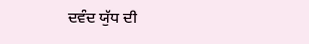ਦਵੰਦ ਯੁੱਧ ਦੀ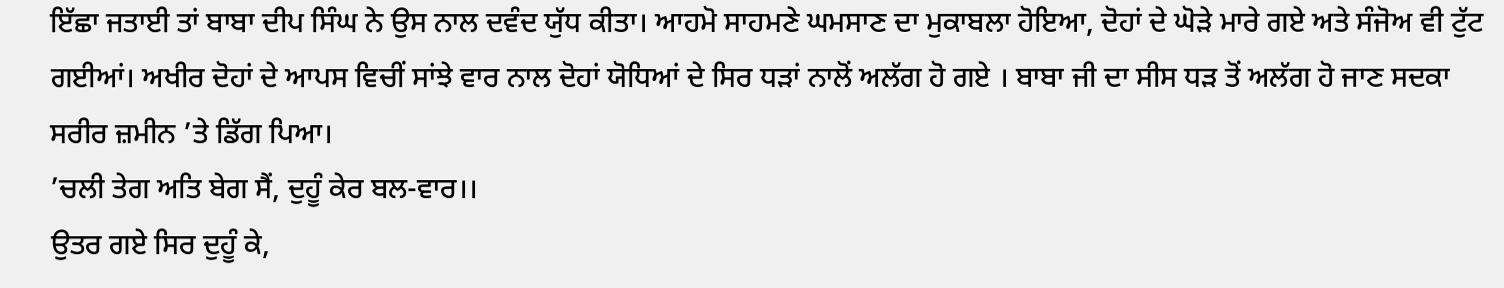ਇੱਛਾ ਜਤਾਈ ਤਾਂ ਬਾਬਾ ਦੀਪ ਸਿੰਘ ਨੇ ਉਸ ਨਾਲ ਦਵੰਦ ਯੁੱਧ ਕੀਤਾ। ਆਹਮੋ ਸਾਹਮਣੇ ਘਮਸਾਣ ਦਾ ਮੁਕਾਬਲਾ ਹੋਇਆ, ਦੋਹਾਂ ਦੇ ਘੋੜੇ ਮਾਰੇ ਗਏ ਅਤੇ ਸੰਜੋਅ ਵੀ ਟੁੱਟ ਗਈਆਂ। ਅਖੀਰ ਦੋਹਾਂ ਦੇ ਆਪਸ ਵਿਚੀਂ ਸਾਂਝੇ ਵਾਰ ਨਾਲ ਦੋਹਾਂ ਯੋਧਿਆਂ ਦੇ ਸਿਰ ਧੜਾਂ ਨਾਲੋਂ ਅਲੱਗ ਹੋ ਗਏ । ਬਾਬਾ ਜੀ ਦਾ ਸੀਸ ਧੜ ਤੋਂ ਅਲੱਗ ਹੋ ਜਾਣ ਸਦਕਾ ਸਰੀਰ ਜ਼ਮੀਨ ’ਤੇ ਡਿੱਗ ਪਿਆ।
’ਚਲੀ ਤੇਗ ਅਤਿ ਬੇਗ ਸੈਂ, ਦੁਹੂੰ ਕੇਰ ਬਲ-ਵਾਰ।।
ਉਤਰ ਗਏ ਸਿਰ ਦੁਹੂੰ ਕੇ,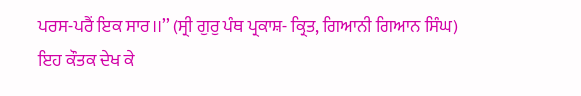ਪਰਸ-ਪਰੈਂ ਇਕ ਸਾਰ।।’’ (ਸ੍ਰੀ ਗੁਰੁ ਪੰਥ ਪ੍ਰਕਾਸ਼- ਕ੍ਰਿਤ, ਗਿਆਨੀ ਗਿਆਨ ਸਿੰਘ)
ਇਹ ਕੌਤਕ ਦੇਖ ਕੇ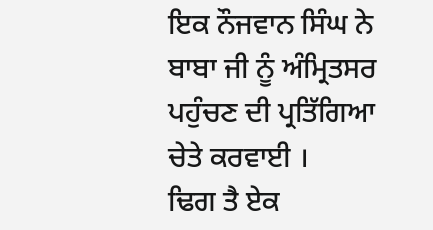ਇਕ ਨੌਜਵਾਨ ਸਿੰਘ ਨੇ ਬਾਬਾ ਜੀ ਨੂੰ ਅੰਮ੍ਰਿਤਸਰ ਪਹੁੰਚਣ ਦੀ ਪ੍ਰਤਿੱਗਿਆ ਚੇਤੇ ਕਰਵਾਈ ।
ਢਿਗ ਤੈ ਏਕ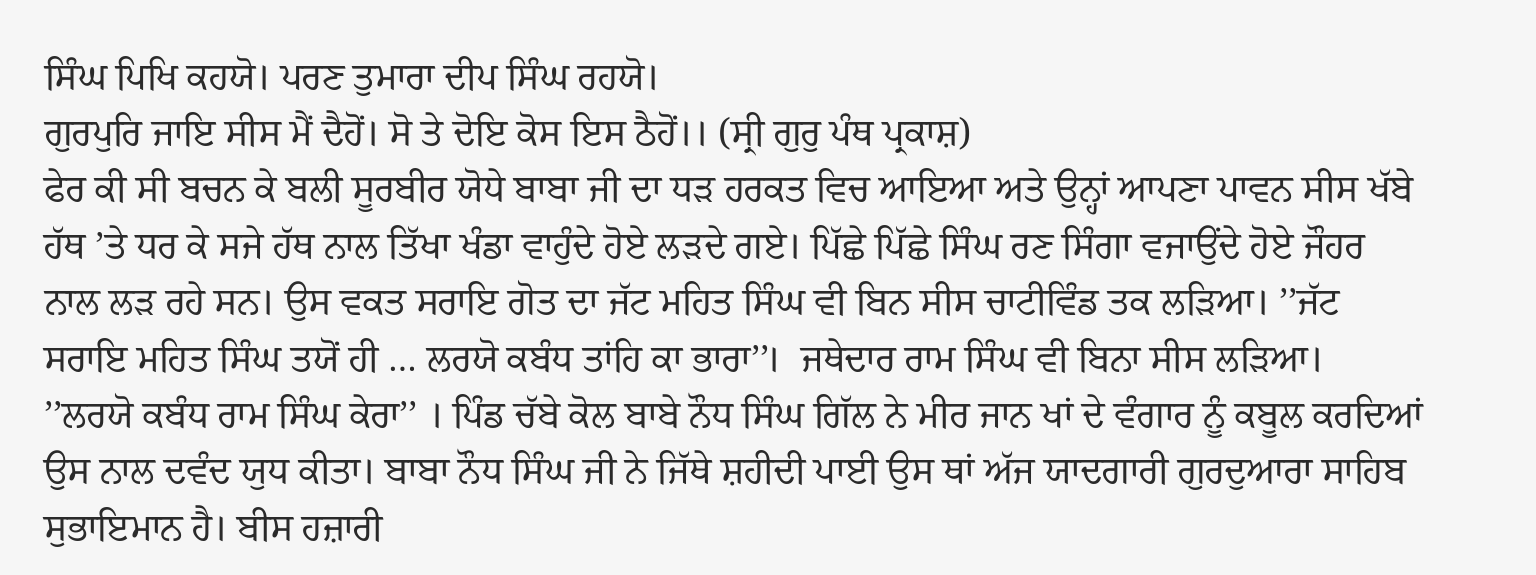ਸਿੰਘ ਪਿਖਿ ਕਹਯੋ। ਪਰਣ ਤੁਮਾਰਾ ਦੀਪ ਸਿੰਘ ਰਹਯੋ।
ਗੁਰਪੁਰਿ ਜਾਇ ਸੀਸ ਮੈਂ ਦੈਹੋਂ। ਸੋ ਤੇ ਦੋਇ ਕੋਸ ਇਸ ਠੈਹੋਂ।। (ਸ੍ਰੀ ਗੁਰੁ ਪੰਥ ਪ੍ਰਕਾਸ਼)
ਫੇਰ ਕੀ ਸੀ ਬਚਨ ਕੇ ਬਲੀ ਸੂਰਬੀਰ ਯੋਧੇ ਬਾਬਾ ਜੀ ਦਾ ਧੜ ਹਰਕਤ ਵਿਚ ਆਇਆ ਅਤੇ ਉਨ੍ਹਾਂ ਆਪਣਾ ਪਾਵਨ ਸੀਸ ਖੱਬੇ ਹੱਥ ’ਤੇ ਧਰ ਕੇ ਸਜੇ ਹੱਥ ਨਾਲ ਤਿੱਖਾ ਖੰਡਾ ਵਾਹੁੰਦੇ ਹੋਏ ਲੜਦੇ ਗਏ। ਪਿੱਛੇ ਪਿੱਛੇ ਸਿੰਘ ਰਣ ਸਿੰਗਾ ਵਜਾਉਂਦੇ ਹੋਏ ਜੌਹਰ ਨਾਲ ਲੜ ਰਹੇ ਸਨ। ਉਸ ਵਕਤ ਸਰਾਇ ਗੋਤ ਦਾ ਜੱਟ ਮਹਿਤ ਸਿੰਘ ਵੀ ਬਿਨ ਸੀਸ ਚਾਟੀਵਿੰਡ ਤਕ ਲੜਿਆ। ’’ਜੱਟ ਸਰਾਇ ਮਹਿਤ ਸਿੰਘ ਤਯੋਂ ਹੀ … ਲਰਯੋ ਕਬੰਧ ਤਾਂਹਿ ਕਾ ਭਾਰਾ’’।  ਜਥੇਦਾਰ ਰਾਮ ਸਿੰਘ ਵੀ ਬਿਨਾ ਸੀਸ ਲੜਿਆ। ’’ਲਰਯੋ ਕਬੰਧ ਰਾਮ ਸਿੰਘ ਕੇਰਾ’’ । ਪਿੰਡ ਚੱਬੇ ਕੋਲ ਬਾਬੇ ਨੌਧ ਸਿੰਘ ਗਿੱਲ ਨੇ ਮੀਰ ਜਾਨ ਖਾਂ ਦੇ ਵੰਗਾਰ ਨੂੰ ਕਬੂਲ ਕਰਦਿਆਂ ਉਸ ਨਾਲ ਦਵੰਦ ਯੁਧ ਕੀਤਾ। ਬਾਬਾ ਨੌਧ ਸਿੰਘ ਜੀ ਨੇ ਜਿੱਥੇ ਸ਼ਹੀਦੀ ਪਾਈ ਉਸ ਥਾਂ ਅੱਜ ਯਾਦਗਾਰੀ ਗੁਰਦੁਆਰਾ ਸਾਹਿਬ ਸੁਭਾਇਮਾਨ ਹੈ। ਬੀਸ ਹਜ਼ਾਰੀ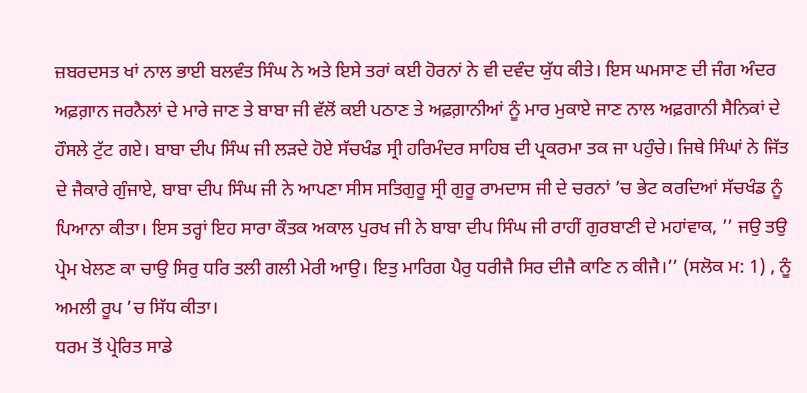ਜ਼ਬਰਦਸਤ ਖਾਂ ਨਾਲ ਭਾਈ ਬਲਵੰਤ ਸਿੰਘ ਨੇ ਅਤੇ ਇਸੇ ਤਰਾਂ ਕਈ ਹੋਰਨਾਂ ਨੇ ਵੀ ਦਵੰਦ ਯੁੱਧ ਕੀਤੇ। ਇਸ ਘਮਸਾਣ ਦੀ ਜੰਗ ਅੰਦਰ ਅਫ਼ਗ਼ਾਨ ਜਰਨੈਲਾਂ ਦੇ ਮਾਰੇ ਜਾਣ ਤੇ ਬਾਬਾ ਜੀ ਵੱਲੋਂ ਕਈ ਪਠਾਣ ਤੇ ਅਫ਼ਗ਼ਾਨੀਆਂ ਨੂੰ ਮਾਰ ਮੁਕਾਏ ਜਾਣ ਨਾਲ ਅਫ਼ਗਾਨੀ ਸੈਨਿਕਾਂ ਦੇ ਹੌਸਲੇ ਟੁੱਟ ਗਏ। ਬਾਬਾ ਦੀਪ ਸਿੰਘ ਜੀ ਲੜਦੇ ਹੋਏ ਸੱਚਖੰਡ ਸ੍ਰੀ ਹਰਿਮੰਦਰ ਸਾਹਿਬ ਦੀ ਪ੍ਰਕਰਮਾ ਤਕ ਜਾ ਪਹੁੰਚੇ। ਜਿਥੇ ਸਿੰਘਾਂ ਨੇ ਜਿੱਤ ਦੇ ਜੈਕਾਰੇ ਗੁੰਜਾਏ, ਬਾਬਾ ਦੀਪ ਸਿੰਘ ਜੀ ਨੇ ਆਪਣਾ ਸੀਸ ਸਤਿਗੁਰੂ ਸ੍ਰੀ ਗੁਰੂ ਰਾਮਦਾਸ ਜੀ ਦੇ ਚਰਨਾਂ ’ਚ ਭੇਟ ਕਰਦਿਆਂ ਸੱਚਖੰਡ ਨੂੰ ਪਿਆਨਾ ਕੀਤਾ। ਇਸ ਤਰ੍ਹਾਂ ਇਹ ਸਾਰਾ ਕੌਤਕ ਅਕਾਲ ਪੁਰਖ ਜੀ ਨੇ ਬਾਬਾ ਦੀਪ ਸਿੰਘ ਜੀ ਰਾਹੀਂ ਗੁਰਬਾਣੀ ਦੇ ਮਹਾਂਵਾਕ, ’’ ਜਉ ਤਉ ਪ੍ਰੇਮ ਖੇਲਣ ਕਾ ਚਾਉ ਸਿਰੁ ਧਰਿ ਤਲੀ ਗਲੀ ਮੇਰੀ ਆਉ। ਇਤੁ ਮਾਰਿਗ ਪੈਰੁ ਧਰੀਜੈ ਸਿਰ ਦੀਜੈ ਕਾਣਿ ਨ ਕੀਜੈ।’’ (ਸਲੋਕ ਮ: 1) , ਨੂੰ ਅਮਲੀ ਰੂਪ ’ਚ ਸਿੱਧ ਕੀਤਾ।
ਧਰਮ ਤੋਂ ਪ੍ਰੇਰਿਤ ਸਾਡੇ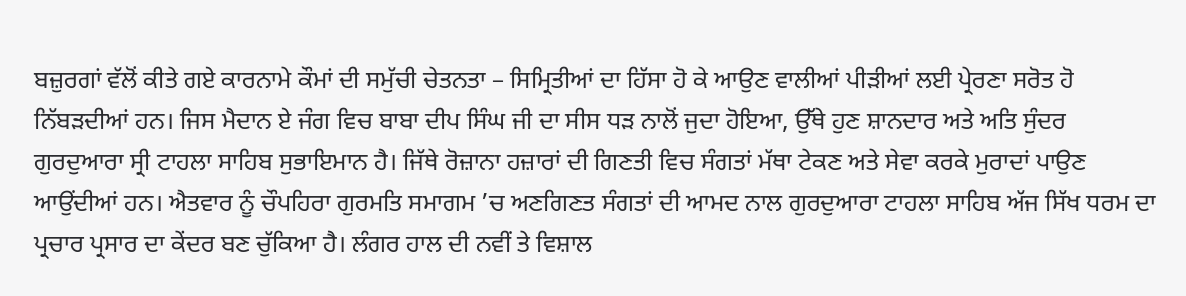ਬਜ਼ੁਰਗਾਂ ਵੱਲੋਂ ਕੀਤੇ ਗਏ ਕਾਰਨਾਮੇ ਕੌਮਾਂ ਦੀ ਸਮੁੱਚੀ ਚੇਤਨਤਾ – ਸਿਮ‌੍ਰਿਤੀਆਂ ਦਾ ਹਿੱਸਾ ਹੋ ਕੇ ਆਉਣ ਵਾਲੀਆਂ ਪੀੜੀਆਂ ਲਈ ਪ੍ਰੇਰਣਾ ਸਰੋਤ ਹੋ ਨਿੱਬੜਦੀਆਂ ਹਨ। ਜਿਸ ਮੈਦਾਨ ਏ ਜੰਗ ਵਿਚ ਬਾਬਾ ਦੀਪ ਸਿੰਘ ਜੀ ਦਾ ਸੀਸ ਧੜ ਨਾਲੋਂ ਜੁਦਾ ਹੋਇਆ, ਉੱਥੇ ਹੁਣ ਸ਼ਾਨਦਾਰ ਅਤੇ ਅਤਿ ਸੁੰਦਰ ਗੁਰਦੁਆਰਾ ਸ੍ਰੀ ਟਾਹਲਾ ਸਾਹਿਬ ਸੁਭਾਇਮਾਨ ਹੈ। ਜਿੱਥੇ ਰੋਜ਼ਾਨਾ ਹਜ਼ਾਰਾਂ ਦੀ ਗਿਣਤੀ ਵਿਚ ਸੰਗਤਾਂ ਮੱਥਾ ਟੇਕਣ ਅਤੇ ਸੇਵਾ ਕਰਕੇ ਮੁਰਾਦਾਂ ਪਾਉਣ ਆਉਂਦੀਆਂ ਹਨ। ਐਤਵਾਰ ਨੂੰ ਚੌਪਹਿਰਾ ਗੁਰਮਤਿ ਸਮਾਗਮ ’ਚ ਅਣਗਿਣਤ ਸੰਗਤਾਂ ਦੀ ਆਮਦ ਨਾਲ ਗੁਰਦੁਆਰਾ ਟਾਹਲਾ ਸਾਹਿਬ ਅੱਜ ਸਿੱਖ ਧਰਮ ਦਾ ਪ੍ਰਚਾਰ ਪ੍ਰਸਾਰ ਦਾ ਕੇਂਦਰ ਬਣ ਚੁੱਕਿਆ ਹੈ। ਲੰਗਰ ਹਾਲ ਦੀ ਨਵੀਂ ਤੇ ਵਿਸ਼ਾਲ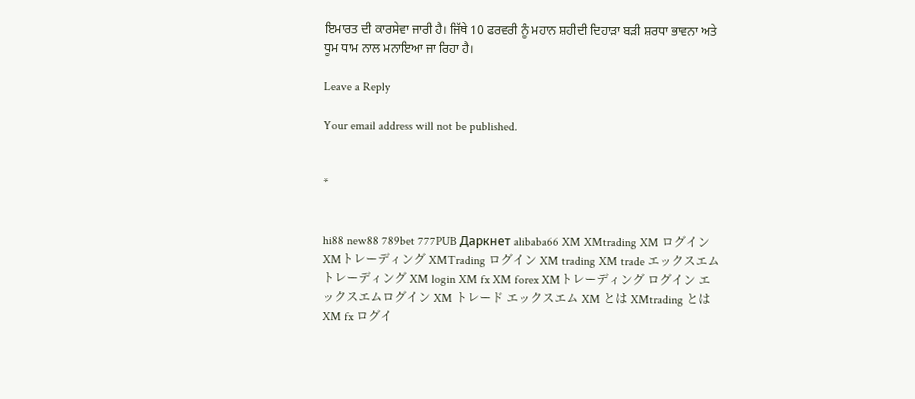ਇਮਾਰਤ ਦੀ ਕਾਰਸੇਵਾ ਜਾਰੀ ਹੈ। ਜਿੱਥੇ 10 ਫਰਵਰੀ ਨੂੰ ਮਹਾਨ ਸ਼ਹੀਦੀ ਦਿਹਾੜਾ ਬੜੀ ਸ਼ਰਧਾ ਭਾਵਨਾ ਅਤੇ ਧੂਮ ਧਾਮ ਨਾਲ ਮਨਾਇਆ ਜਾ ਰਿਹਾ ਹੈ।

Leave a Reply

Your email address will not be published.


*


hi88 new88 789bet 777PUB Даркнет alibaba66 XM XMtrading XM ログイン XMトレーディング XMTrading ログイン XM trading XM trade エックスエムトレーディング XM login XM fx XM forex XMトレーディング ログイン エックスエムログイン XM トレード エックスエム XM とは XMtrading とは XM fx ログイ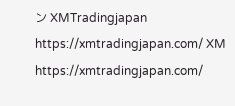ン XMTradingjapan https://xmtradingjapan.com/ XM https://xmtradingjapan.com/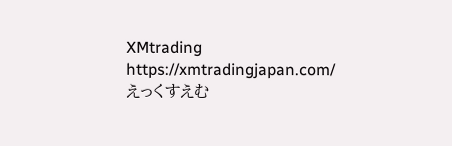XMtrading https://xmtradingjapan.com/ えっくすえむ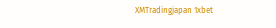XMTradingjapan 1xbet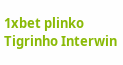1xbet plinko Tigrinho Interwin